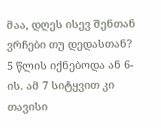მაა, დღეს ისევ შენთან ვრჩები თუ დედასთან?
5 წლის იქნებოდა ან 6-ის. ამ 7 სიტყვით კი თავისი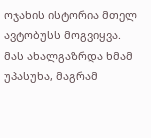ოჯახის ისტორია მთელ ავტობუსს მოგვიყვა. მას ახალგაზრდა ხმამ უპასუხა, მაგრამ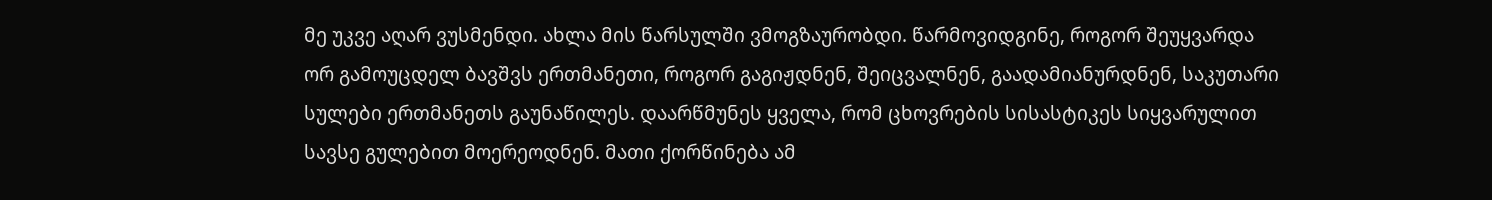მე უკვე აღარ ვუსმენდი. ახლა მის წარსულში ვმოგზაურობდი. წარმოვიდგინე, როგორ შეუყვარდა ორ გამოუცდელ ბავშვს ერთმანეთი, როგორ გაგიჟდნენ, შეიცვალნენ, გაადამიანურდნენ, საკუთარი სულები ერთმანეთს გაუნაწილეს. დაარწმუნეს ყველა, რომ ცხოვრების სისასტიკეს სიყვარულით სავსე გულებით მოერეოდნენ. მათი ქორწინება ამ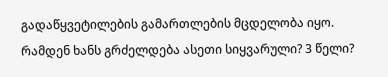გადაწყვეტილების გამართლების მცდელობა იყო. რამდენ ხანს გრძელდება ასეთი სიყვარული? 3 წელი?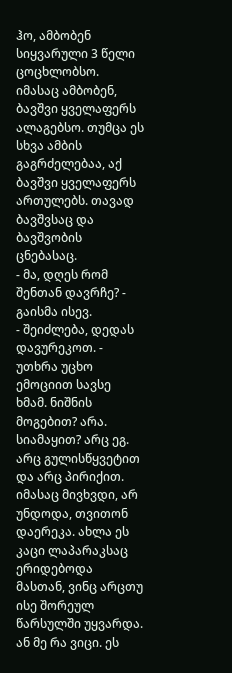ჰო, ამბობენ სიყვარული 3 წელი ცოცხლობსო. იმასაც ამბობენ, ბავშვი ყველაფერს ალაგებსო. თუმცა ეს სხვა ამბის გაგრძელებაა, აქ ბავშვი ყველაფერს ართულებს. თავად ბავშვსაც და ბავშვობის ცნებასაც.
- მა, დღეს რომ შენთან დავრჩე? - გაისმა ისევ.
- შეიძლება, დედას დავურეკოთ. - უთხრა უცხო ემოციით სავსე ხმამ. ნიშნის მოგებით? არა. სიამაყით? არც ეგ. არც გულისწყვეტით და არც პირიქით. იმასაც მივხვდი, არ უნდოდა, თვითონ დაერეკა. ახლა ეს კაცი ლაპარაკსაც ერიდებოდა მასთან, ვინც არცთუ ისე შორეულ წარსულში უყვარდა. ან მე რა ვიცი. ეს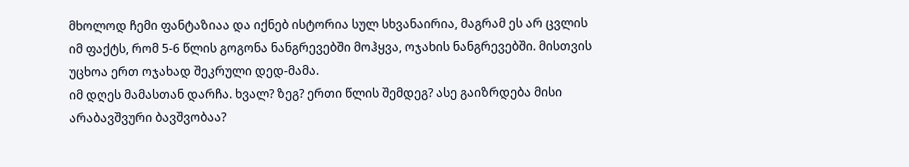მხოლოდ ჩემი ფანტაზიაა და იქნებ ისტორია სულ სხვანაირია, მაგრამ ეს არ ცვლის იმ ფაქტს, რომ 5-6 წლის გოგონა ნანგრევებში მოჰყვა, ოჯახის ნანგრევებში. მისთვის უცხოა ერთ ოჯახად შეკრული დედ-მამა.
იმ დღეს მამასთან დარჩა. ხვალ? ზეგ? ერთი წლის შემდეგ? ასე გაიზრდება მისი არაბავშვური ბავშვობაა?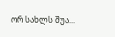ორ სახლს შუა...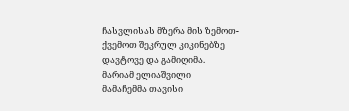ჩასვლისას მზერა მის ზემოთ-ქვემოთ შეკრულ კიკინებზე დავტოვე და გამიღიმა.
მარიამ ელიაშვილი
მამაჩემმა თავისი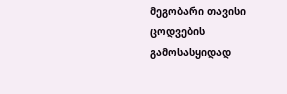მეგობარი თავისი ცოდვების გამოსასყიდად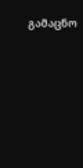გამაცნო